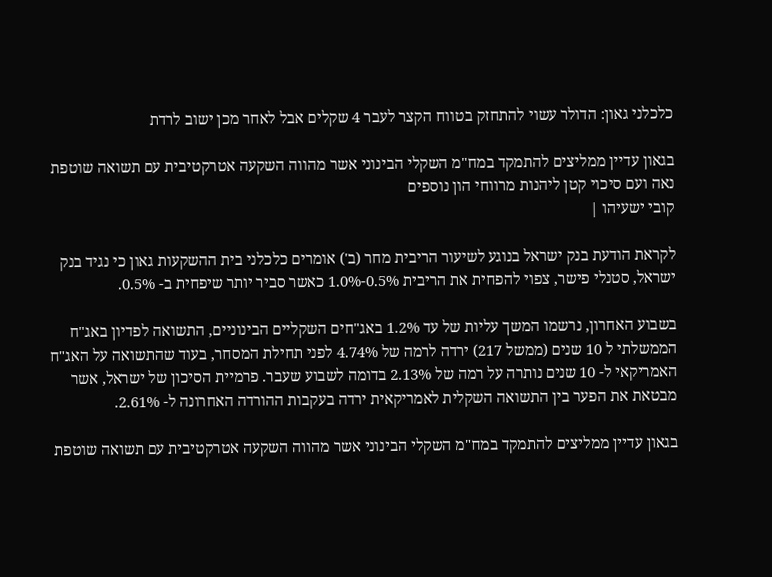כלכלני גאון: הדולר עשוי להתחזק בטווח הקצר לעבר 4 שקלים אבל לאחר מכן ישוב לרדת

בגאון עדיין ממליצים להתמקד במח"מ השקלי הבינוני אשר מהווה השקעה אטרקטיבית עם תשואה שוטפת נאה ועם סיכוי קטן ליהנות מרווחי הון נוספים
קובי ישעיהו |

לקראת הודעת בנק ישראל בנוגע לשיעור הריבית מחר (ב') אומרים כלכלני בית ההשקעות גאון כי נגיד בנק ישראל, סטנלי פישר, צפוי להפחית את הריבית 0.5%-1.0% כאשר סביר יותר שיפחית ב- 0.5%.

בשבוע האחרון, נרשמו המשך עליות של עד 1.2% באג"חים השקליים הבינוניים, התשואה לפדיון באג"ח הממשלתי ל 10 שנים (ממשל 217) ירדה לרמה של 4.74% לפני תחילת המסחר, בעוד שהתשואה על האג"ח האמריקאי ל- 10 שנים נותרה על רמה של 2.13% בדומה לשבוע שעבר. פרמיית הסיכון של ישראל, אשר מבטאת את הפער בין התשואה השקלית לאמריקאית ירדה בעקבות ההורדה האחרונה ל- 2.61%.

בגאון עדיין ממליצים להתמקד במח"מ השקלי הבינוני אשר מהווה השקעה אטרקטיבית עם תשואה שוטפת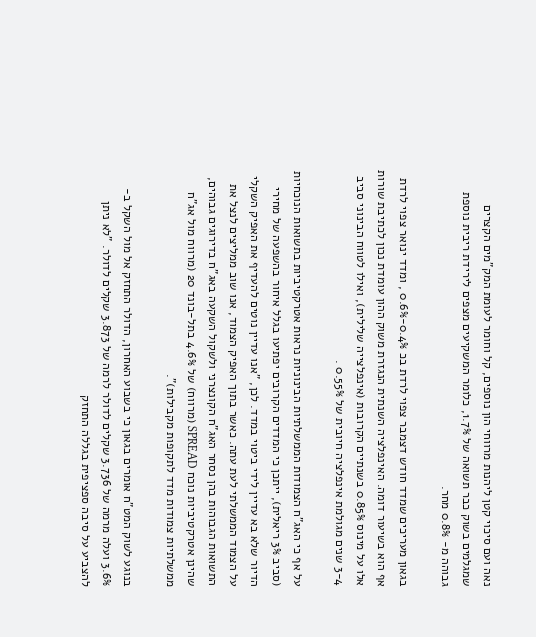נאה ועם סיכוי קטן ליהנות מרווחי הון נוספים, קל וחומר לעומת המק"מים הקצרים שמגלמים בשוק כבר תשואה של 1.7%, כלומר המשקיעים מצפים לירידת ריבית נוספת גבוהה מ- 0.8% מחר.

בגאון מעריכים שמדד חודש דצמבר צפוי לרדת בכ 0.4%-0.6% , ומדד ינואר צפוי לרדת אף הוא בשיעור דומה. האינפלציה השנתית הנגזרת משוק ההון עומדת נכון לכתיבת שורות אלו על מינוס 0.85% בשנתיים הקרובות (אינפלצייה שלילית), ואילו לטווח הבינוני סביב 3-4 שנים מגולמת אינפלציה חיובית של 0.55% .

על אף כי האג"ח הצמודות הממשלתיות הבינוניות נראות אטרקטיביות בתשואות הנוכחיות (סביב 3% ריאלית), ייתכן כי המדדים הקרובים יפתיעו בגלל איחור בהשפעה של מחירי הדיור שלא בא עדיין לידי ביטוי במדד. לכן, "אנו עדיין נוטים להעדיף את האפיק השקלי על הצמוד הממשלתי לעת עתה. כאשר בתוך האפיק הצמוד, אנו שוב ממליצים לנצל את התשואות הגבוהות בהן נסחר האג"ח הקונצרני ולשקול השקעה באג"ח בדירוגים גבוהים, שהינן אטרקטיביות נוכח SPREAD (מרווח) של 4.6% בתל-בונד 20 (מרווח מול אג"ח ממשלתיות צמודות מדד לתקופות מקבילות)".

בנוגע לשוק המט"ח אומרים בגאון כי בשבוע האחרון, הדולר התחזק אל מול השקל ב- 3.6% ועלה מרמה של 3.736 שקלים לדולר לרמה של 3.873 שקלים לדולר. "לא ניתן להצביע על סיבה ספציפית בגללה התחזק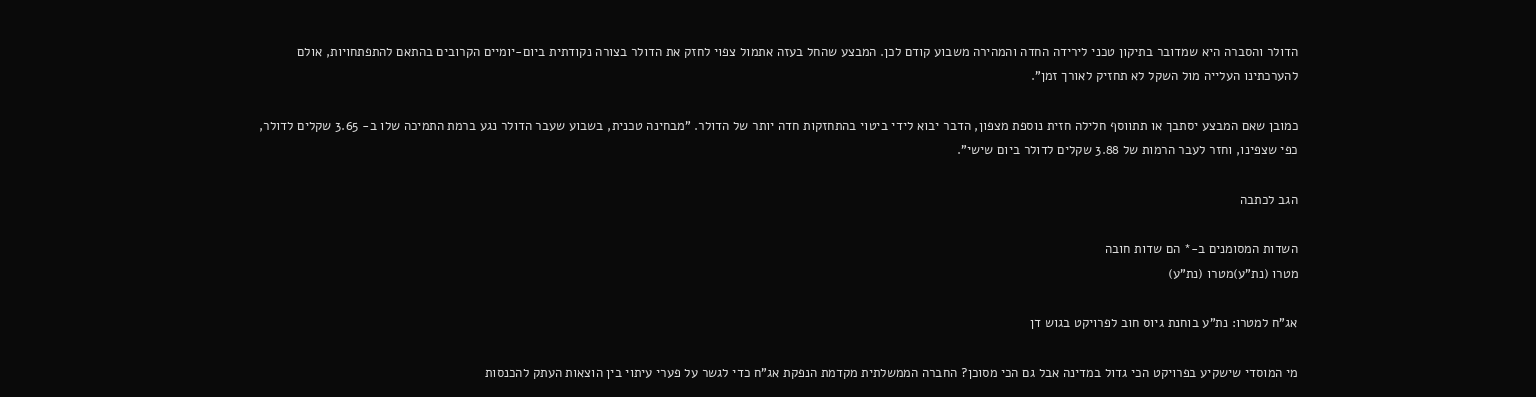הדולר והסברה היא שמדובר בתיקון טכני לירידה החדה והמהירה משבוע קודם לכן. המבצע שהחל בעזה אתמול צפוי לחזק את הדולר בצורה נקודתית ביום-יומיים הקרובים בהתאם להתפתחויות, אולם להערכתינו העלייה מול השקל לא תחזיק לאורך זמן".

כמובן שאם המבצע יסתבך או תתווסף חלילה חזית נוספת מצפון, הדבר יבוא לידי ביטוי בהתחזקות חדה יותר של הדולר. "מבחינה טכנית, בשבוע שעבר הדולר נגע ברמת התמיכה שלו ב- 3.65 שקלים לדולר, כפי שצפינו, וחזר לעבר הרמות של 3.88 שקלים לדולר ביום שישי".

הגב לכתבה

השדות המסומנים ב-* הם שדות חובה
מטרו (נת"ע)מטרו (נת"ע)

אג"ח למטרו: נת"ע בוחנת גיוס חוב לפרויקט בגוש דן

מי המוסדי שישקיע בפרויקט הכי גדול במדינה אבל גם הכי מסוכן? החברה הממשלתית מקדמת הנפקת אג"ח כדי לגשר על פערי עיתוי בין הוצאות העתק להכנסות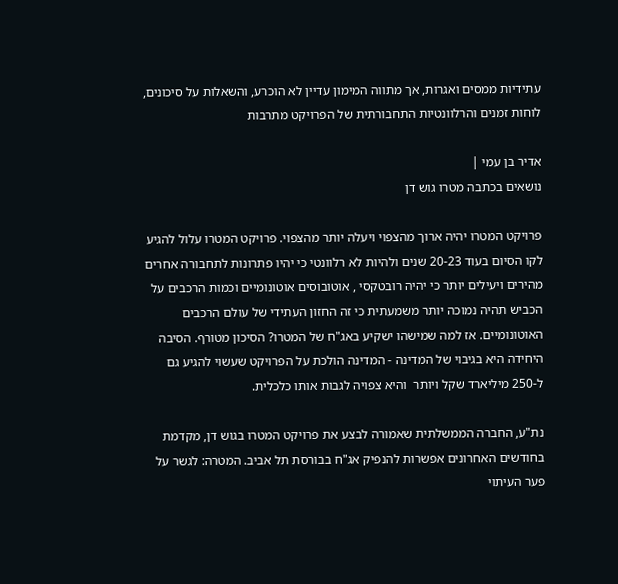עתידיות ממסים ואגרות, אך מתווה המימון עדיין לא הוכרע, והשאלות על סיכונים, לוחות זמנים והרלוונטיות התחבורתית של הפרויקט מתרבות

אדיר בן עמי |
נושאים בכתבה מטרו גוש דן

פרויקט המטרו יהיה ארוך מהצפוי ויעלה יותר מהצפוי. פרויקט המטרו עלול להגיע לקו הסיום בעוד 20-23 שנים ולהיות לא רלוונטי כי יהיו פתרונות לתחבורה אחרים מהירים ויעילים יותר כי יהיה רובטקסי , אוטובוסים אוטונומיים וכמות הרכבים על הכביש תהיה נמוכה יותר משמעתית כי זה החזון העתידי של עולם הרכבים האוטונומיים. אז למה שמישהו ישקיע באג"ח של המטרו? הסיכון מטורף. הסיבה היחידה היא בגיבוי של המדינה - המדינה הולכת על הפרויקט שעשוי להגיע גם ל-250 מיליארד שקל ויותר  והיא צפויה לגבות אותו כלכלית.

נת"ע, החברה הממשלתית שאמורה לבצע את פרויקט המטרו בגוש דן, מקדמת בחודשים האחרונים אפשרות להנפיק אג"ח בבורסת תל אביב. המטרה: לגשר על פער העיתוי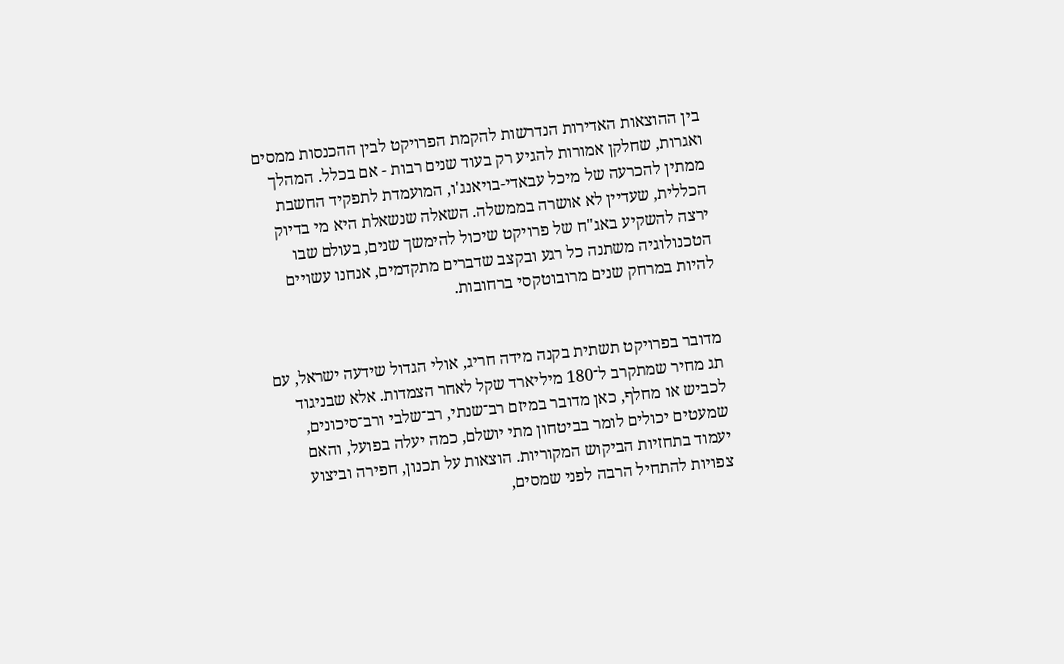בין ההוצאות האדירות הנדרשות להקמת הפרויקט לבין ההכנסות ממסים ואגרות, שחלקן אמורות להגיע רק בעוד שנים רבות - אם בכלל. המהלך ממתין להכרעה של מיכל עבאדי-בויאנג'ו, המועמדת לתפקיד החשבת הכללית, שעדיין לא אושרה בממשלה. השאלה שנשאלת היא מי בדיוק ירצה להשקיע באג"ח של פרויקט שיכול להימשך שנים, בעולם שבו הטכנולוגיה משתנה כל רגע ובקצב שדברים מתקדמים, אנחנו עשויים להיות במרחק שנים מרובוטקסי ברחובות.


מדובר בפרויקט תשתית בקנה מידה חריג, אולי הגדול שידעה ישראל, עם תג מחיר שמתקרב ל־180 מיליארד שקל לאחר הצמדות. אלא שבניגוד לכביש או מחלף, כאן מדובר במיזם רב־שנתי, רב־שלבי ורב־סיכונים, שמעטים יכולים לומר בביטחון מתי יושלם, כמה יעלה בפועל, והאם יעמוד בתחזיות הביקוש המקוריות. הוצאות על תכנון, חפירה וביצוע צפויות להתחיל הרבה לפני שמסים,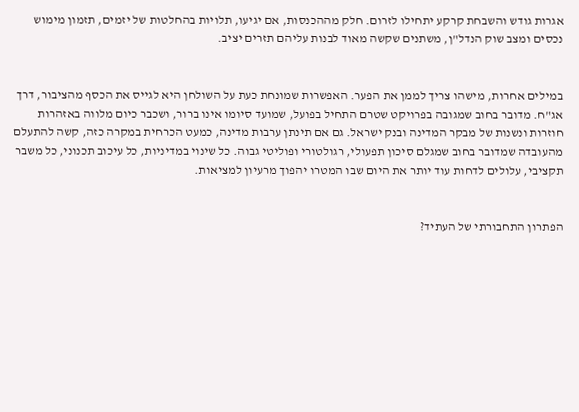אגרות גודש והשבחת קרקע יתחילו לזרום. חלק מההכנסות, אם יגיעו, תלויות בהחלטות של יזמים, תזמון מימוש נכסים ומצב שוק הנדל"ן, משתנים שקשה מאוד לבנות עליהם תזרים יציב.


במילים אחרות, מישהו צריך לממן את הפער. האפשרות שמונחת כעת על השולחן היא לגייס את הכסף מהציבור, דרך אג"ח. מדובר בחוב שמגובה בפרויקט שטרם התחיל בפועל, שמועד סיומו אינו ברור, ושכבר כיום מלווה באזהרות חוזרות ונשנות של מבקר המדינה ובנק ישראל. גם אם תינתן ערבות מדינה, כמעט הכרחית במקרה כזה, קשה להתעלם מהעובדה שמדובר בחוב שמגלם סיכון תפעולי, רגולטורי ופוליטי גבוה. כל שינוי במדיניות, כל עיכוב תכנוני, כל משבר תקציבי, עלולים לדחות עוד יותר את היום שבו המטרו יהפוך מרעיון למציאות.


הפתרון התחבורתי של העתיד?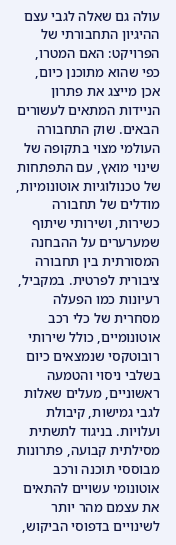עולה גם שאלה לגבי עצם ההיגיון התחבורתי של הפרויקט: האם המטרו, כפי שהוא מתוכנן כיום, אכן מייצג את פתרון הניידות המתאים לעשורים הבאים. שוק התחבורה העולמי מצוי בתקופה של שינוי מואץ, עם התפתחות של טכנולוגיות אוטונומיות, מודלים של תחבורה כשירות, ושירותי שיתוף שמערערים על ההבחנה המסורתית בין תחבורה ציבורית לפרטית. במקביל, רעיונות כמו הפעלה מסחרית של כלי רכב אוטונומיים, כולל שירותי רובוטקסי שנמצאים כיום בשלבי ניסוי והטמעה ראשוניים, מעלים שאלות לגבי גמישות, קיבולת ועלויות. בניגוד לתשתית מסילתית קבועה, פתרונות מבוססי תוכנה ורכב אוטונומי עשויים להתאים את עצמם מהר יותר לשינויים בדפוסי הביקוש,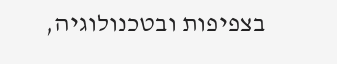בצפיפות ובטכנולוגיה,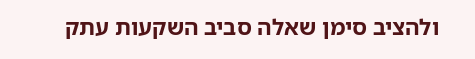ולהציב סימן שאלה סביב השקעות עתק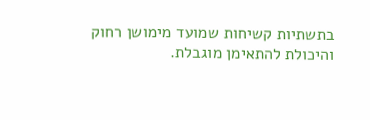בתשתיות קשיחות שמועד מימושן רחוק והיכולת להתאימן מוגבלת.